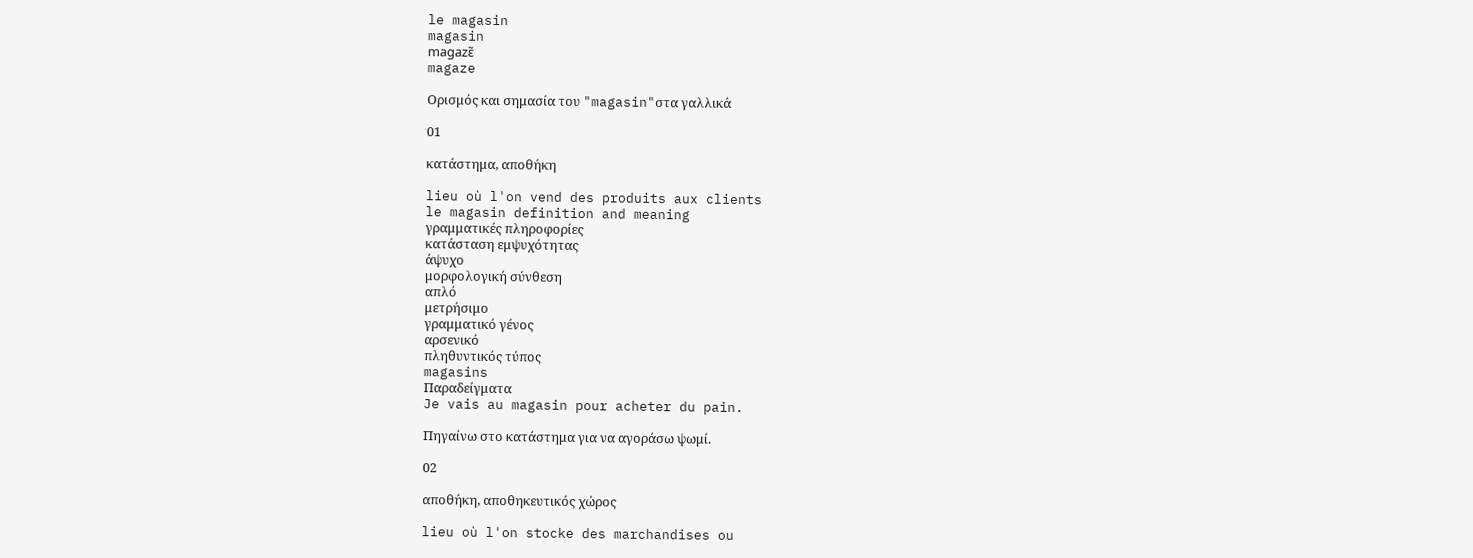le magasin
magasin
magazɛ̃
magaze

Ορισμός και σημασία του "magasin"στα γαλλικά

01

κατάστημα, αποθήκη

lieu où l'on vend des produits aux clients
le magasin definition and meaning
γραμματικές πληροφορίες
κατάσταση εμψυχότητας
άψυχο
μορφολογική σύνθεση
απλό
μετρήσιμο
γραμματικό γένος
αρσενικό
πληθυντικός τύπος
magasins
Παραδείγματα
Je vais au magasin pour acheter du pain.

Πηγαίνω στο κατάστημα για να αγοράσω ψωμί.

02

αποθήκη, αποθηκευτικός χώρος

lieu où l'on stocke des marchandises ou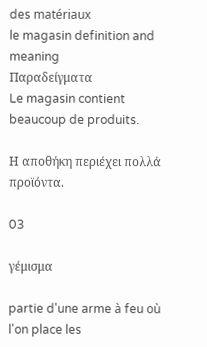des matériaux
le magasin definition and meaning
Παραδείγματα
Le magasin contient beaucoup de produits.

Η αποθήκη περιέχει πολλά προϊόντα.

03

γέμισμα

partie d'une arme à feu où l'on place les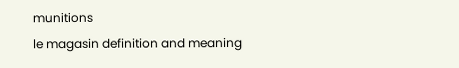munitions
le magasin definition and meaning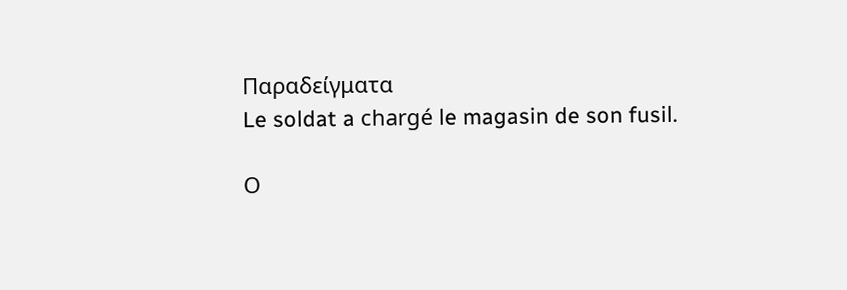Παραδείγματα
Le soldat a chargé le magasin de son fusil.

Ο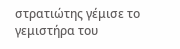στρατιώτης γέμισε το γεμιστήρα του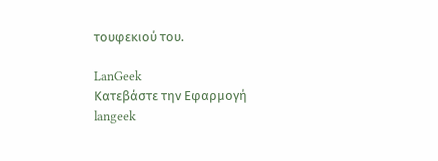τουφεκιού του.

LanGeek
Κατεβάστε την Εφαρμογή
langeek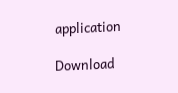application

Download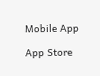Mobile App

App Store